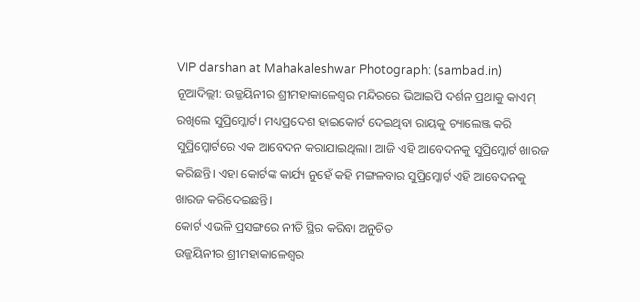VIP darshan at Mahakaleshwar Photograph: (sambad.in)
ନୂଆଦିଲ୍ଲୀ: ଉଜ୍ଜୟିନୀର ଶ୍ରୀମହାକାଳେଶ୍ୱର ମନ୍ଦିରରେ ଭିଆଇପି ଦର୍ଶନ ପ୍ରଥାକୁ କାଏମ୍ ରଖିଲେ ସୁପ୍ରିମ୍କୋର୍ଟ। ମଧ୍ୟପ୍ରଦେଶ ହାଇକୋର୍ଟ ଦେଇଥିବା ରାୟକୁ ଚ୍ୟାଲେଞ୍ଜ କରି ସୁପ୍ରିମ୍କୋର୍ଟରେ ଏକ ଆବେଦନ କରାଯାଇଥିଲା। ଆଜି ଏହି ଆବେଦନକୁ ସୁପ୍ରିମ୍କୋର୍ଟ ଖାରଜ କରିଛନ୍ତି। ଏହା କୋର୍ଟଙ୍କ କାର୍ଯ୍ୟ ନୁହେଁ କହି ମଙ୍ଗଳବାର ସୁପ୍ରିମ୍କୋର୍ଟ ଏହି ଆବେଦନକୁ ଖାରଜ କରିଦେଇଛନ୍ତି।
କୋର୍ଟ ଏଭଳି ପ୍ରସଙ୍ଗରେ ନୀତି ସ୍ଥିର କରିବା ଅନୁଚିତ
ଉଜ୍ଜୟିନୀର ଶ୍ରୀମହାକାଳେଶ୍ୱର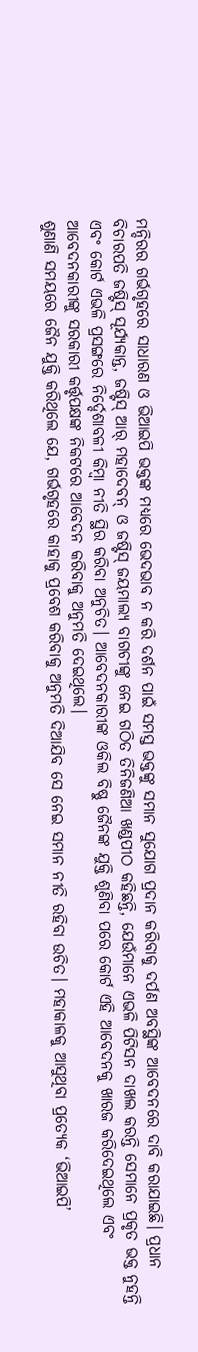ମନ୍ଦିରର ଗର୍ଭଗୃହରେ ସାଧାରଣ ଓ ଭିଆଇପି ଭକ୍ତଙ୍କ ମଧ୍ୟରେ ଭେଦଭାବ ନ କରି ଦର୍ଶନ ପାଇଁ ସମସ୍ତ ଭକ୍ତଙ୍କୁ ସମାନ ସୁଯୋଗ ପ୍ରଦାନ କରିବାକୁ ଦର୍ପଣ ଅବସ୍ଥିଙ୍କ ଆବେଦନରେ ଦାବି କରାଯାଇଛି। ପ୍ରଧାନ ବିଚାରପତି ଜଷ୍ଟିସ୍ ସୂର୍ଯ୍ୟକାନ୍ତ, ଜଷ୍ଟିସ୍ ଆର୍ ମହାଦେବନ୍ ଓ ଜଷ୍ଟିସ୍ ଜୟମାଲ୍ୟ ବାଗଚୀଙ୍କୁ ନେଇ ଗଠିତ ତିନିଜଣିଆ ଖଣ୍ଡପୀଠ କହିଛନ୍ତି, ଯେଉଁମାନେ ଏଭଳି ପିଟିସନ ଦାଖଲ କରନ୍ତି ସେମାନେ ପ୍ରକୃତ ଭକ୍ତ ନୁହନ୍ତି ଏବଂ କୋର୍ଟ ଏଭଳି ପ୍ରସଙ୍ଗରେ ନିର୍ଦ୍ଦେଶାବଳୀ କିମ୍ବା ନୀତି ସ୍ଥିର କରିବା ଅନୁଚିତ। ଆବେଦନକାରୀଙ୍କ ଓକିଲ ବିଷ୍ଣୁ ଜୈନଙ୍କ ଯୁକ୍ତି ଶୁଣିବା ପରେ କୋର୍ଟ ଏହି ଆବେଦନକୁ ଖାରଜ କରିଦେଇଥିଲେ ଏବଂ ଆବେଦନକାରୀଙ୍କୁ ସରକାରୀ କର୍ତ୍ତୃପକ୍ଷଙ୍କ ନିକଟରେ ଆବେଦନ କରିବାକୁ ଅନୁମତି ଦେଇଥିଲେ।
ଶୁଣାଣି ସମୟରେ ଜୈନ ଯୁକ୍ତି କରିଥିଲେ ଯେ, ଗର୍ଭଗୃହରେ କାହାକୁ ପ୍ରବେଶ କରିବାକୁ ଅନୁମତି ଦିଆଯିବ ସେ ନେଇ ସମାନ ନୀତି ରହିବା ଉଚିତ। ମହାକାଳକୁ ଆସୁଥିବା ପ୍ରତ୍ୟେକ ‘ଭିଆଇପି’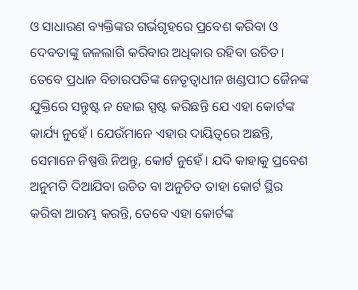ଓ ସାଧାରଣ ବ୍ୟକ୍ତିଙ୍କର ଗର୍ଭଗୃହରେ ପ୍ରବେଶ କରିବା ଓ ଦେବତାଙ୍କୁ ଜଳଲାଗି କରିବାର ଅଧିକାର ରହିବା ଉଚିତ। ତେବେ ପ୍ରଧାନ ବିଚାରପତିଙ୍କ ନେତୃତ୍ୱାଧୀନ ଖଣ୍ଡପୀଠ ଜୈନଙ୍କ ଯୁକ୍ତିରେ ସନ୍ତୁଷ୍ଟ ନ ହୋଇ ସ୍ପଷ୍ଟ କରିଛନ୍ତି ଯେ ଏହା କୋର୍ଟଙ୍କ କାର୍ଯ୍ୟ ନୁହେଁ। ଯେଉଁମାନେ ଏହାର ଦାୟିତ୍ବରେ ଅଛନ୍ତି, ସେମାନେ ନିଷ୍ପତ୍ତି ନିଅନ୍ତୁ, କୋର୍ଟ ନୁହେଁ। ଯଦି କାହାକୁ ପ୍ରବେଶ ଅନୁମତି ଦିଆଯିବା ଉଚିତ ବା ଅନୁଚିତ ତାହା କୋର୍ଟ ସ୍ଥିର କରିବା ଆରମ୍ଭ କରନ୍ତି, ତେବେ ଏହା କୋର୍ଟଙ୍କ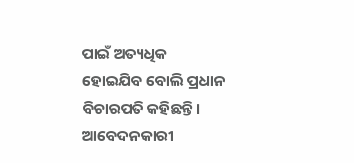ପାଇଁ ଅତ୍ୟଧିକ ହୋଇଯିବ ବୋଲି ପ୍ରଧାନ ବିଚାରପତି କହିଛନ୍ତି।
ଆବେଦନକାରୀ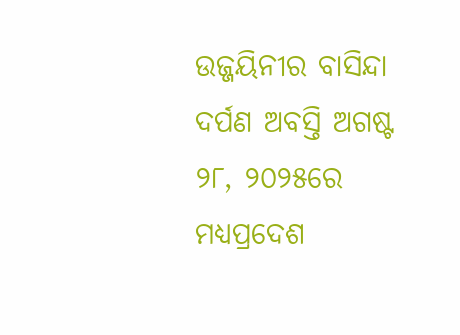ଉଜ୍ଜୟିନୀର ବାସିନ୍ଦା ଦର୍ପଣ ଅବସ୍ତି ଅଗଷ୍ଟ ୨୮, ୨୦୨୫ରେ ମଧ୍ୟପ୍ରଦେଶ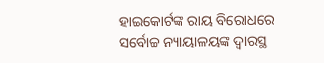ହାଇକୋର୍ଟଙ୍କ ରାୟ ବିରୋଧରେ ସର୍ବୋଚ୍ଚ ନ୍ୟାୟାଳୟଙ୍କ ଦ୍ୱାରସ୍ଥ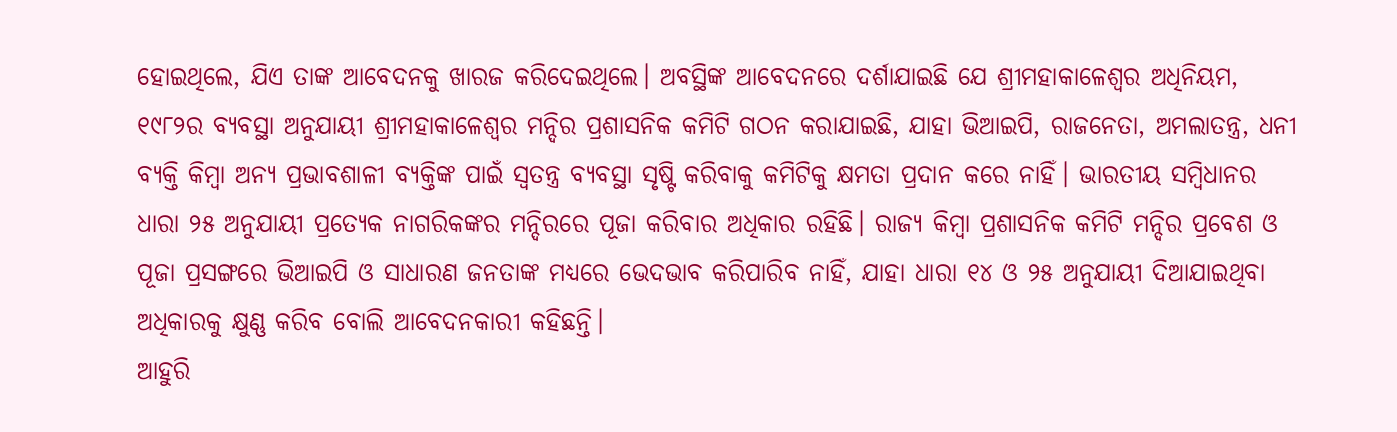ହୋଇଥିଲେ, ଯିଏ ତାଙ୍କ ଆବେଦନକୁ ଖାରଜ କରିଦେଇଥିଲେ। ଅବସ୍ଥିଙ୍କ ଆବେଦନରେ ଦର୍ଶାଯାଇଛି ଯେ ଶ୍ରୀମହାକାଳେଶ୍ୱର ଅଧିନିୟମ, ୧୯୮୨ର ବ୍ୟବସ୍ଥା ଅନୁଯାୟୀ ଶ୍ରୀମହାକାଳେଶ୍ୱର ମନ୍ଦିର ପ୍ରଶାସନିକ କମିଟି ଗଠନ କରାଯାଇଛି, ଯାହା ଭିଆଇପି, ରାଜନେତା, ଅମଲାତନ୍ତ୍ର, ଧନୀ ବ୍ୟକ୍ତି କିମ୍ବା ଅନ୍ୟ ପ୍ରଭାବଶାଳୀ ବ୍ୟକ୍ତିଙ୍କ ପାଇଁ ସ୍ୱତନ୍ତ୍ର ବ୍ୟବସ୍ଥା ସୃଷ୍ଟି କରିବାକୁ କମିଟିକୁ କ୍ଷମତା ପ୍ରଦାନ କରେ ନାହିଁ। ଭାରତୀୟ ସମ୍ବିଧାନର ଧାରା ୨୫ ଅନୁଯାୟୀ ପ୍ରତ୍ୟେକ ନାଗରିକଙ୍କର ମନ୍ଦିରରେ ପୂଜା କରିବାର ଅଧିକାର ରହିଛି। ରାଜ୍ୟ କିମ୍ବା ପ୍ରଶାସନିକ କମିଟି ମନ୍ଦିର ପ୍ରବେଶ ଓ ପୂଜା ପ୍ରସଙ୍ଗରେ ଭିଆଇପି ଓ ସାଧାରଣ ଜନତାଙ୍କ ମଧ୍ୟରେ ଭେଦଭାବ କରିପାରିବ ନାହିଁ, ଯାହା ଧାରା ୧୪ ଓ ୨୫ ଅନୁଯାୟୀ ଦିଆଯାଇଥିବା ଅଧିକାରକୁ କ୍ଷୁଣ୍ଣ କରିବ ବୋଲି ଆବେଦନକାରୀ କହିଛନ୍ତି।
ଆହୁରି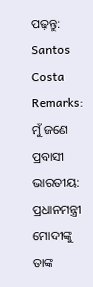ପଢ଼ନ୍ତୁ: Santos Costa Remarks: ମୁଁ ଜଣେ ପ୍ରବାସୀ ଭାରତୀୟ: ପ୍ରଧାନମନ୍ତ୍ରୀ ମୋଦୀଙ୍କୁ ତାଙ୍କ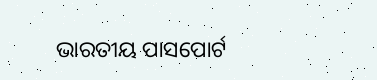ଭାରତୀୟ ପାସପୋର୍ଟ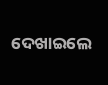ଦେଖାଇଲେ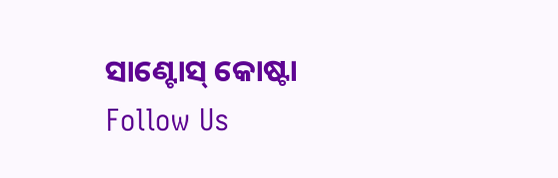ସାଣ୍ଟୋସ୍ କୋଷ୍ଟା
Follow Us